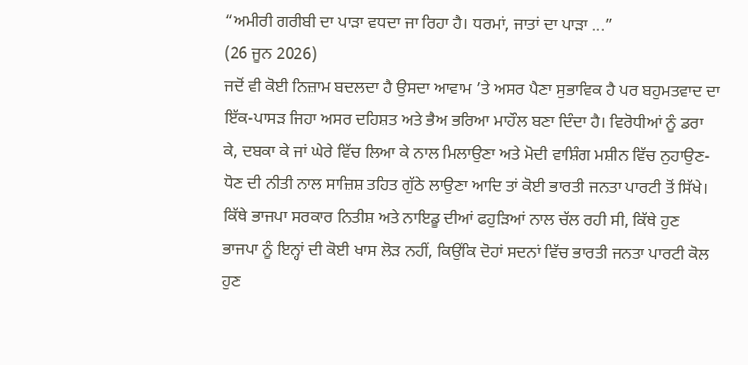“ਅਮੀਰੀ ਗਰੀਬੀ ਦਾ ਪਾੜਾ ਵਧਦਾ ਜਾ ਰਿਹਾ ਹੈ। ਧਰਮਾਂ, ਜਾਤਾਂ ਦਾ ਪਾੜਾ ...”
(26 ਜੂਨ 2026)
ਜਦੋਂ ਵੀ ਕੋਈ ਨਿਜ਼ਾਮ ਬਦਲਦਾ ਹੈ ਉਸਦਾ ਆਵਾਮ ’ਤੇ ਅਸਰ ਪੈਣਾ ਸੁਭਾਵਿਕ ਹੈ ਪਰ ਬਹੁਮਤਵਾਦ ਦਾ ਇੱਕ-ਪਾਸੜ ਜਿਹਾ ਅਸਰ ਦਹਿਸ਼ਤ ਅਤੇ ਭੈਅ ਭਰਿਆ ਮਾਹੌਲ ਬਣਾ ਦਿੰਦਾ ਹੈ। ਵਿਰੋਧੀਆਂ ਨੂੰ ਡਰਾ ਕੇ, ਦਬਕਾ ਕੇ ਜਾਂ ਘੇਰੇ ਵਿੱਚ ਲਿਆ ਕੇ ਨਾਲ ਮਿਲਾਉਣਾ ਅਤੇ ਮੋਦੀ ਵਾਸ਼ਿੰਗ ਮਸ਼ੀਨ ਵਿੱਚ ਨੁਹਾਉਣ-ਧੋਣ ਦੀ ਨੀਤੀ ਨਾਲ ਸਾਜ਼ਿਸ਼ ਤਹਿਤ ਗੁੱਠੇ ਲਾਉਣਾ ਆਦਿ ਤਾਂ ਕੋਈ ਭਾਰਤੀ ਜਨਤਾ ਪਾਰਟੀ ਤੋਂ ਸਿੱਖੇ। ਕਿੱਥੇ ਭਾਜਪਾ ਸਰਕਾਰ ਨਿਤੀਸ਼ ਅਤੇ ਨਾਇਡੂ ਦੀਆਂ ਫਹੁੜਿਆਂ ਨਾਲ ਚੱਲ ਰਹੀ ਸੀ, ਕਿੱਥੇ ਹੁਣ ਭਾਜਪਾ ਨੂੰ ਇਨ੍ਹਾਂ ਦੀ ਕੋਈ ਖਾਸ ਲੋੜ ਨਹੀਂ, ਕਿਉਂਕਿ ਦੋਹਾਂ ਸਦਨਾਂ ਵਿੱਚ ਭਾਰਤੀ ਜਨਤਾ ਪਾਰਟੀ ਕੋਲ ਹੁਣ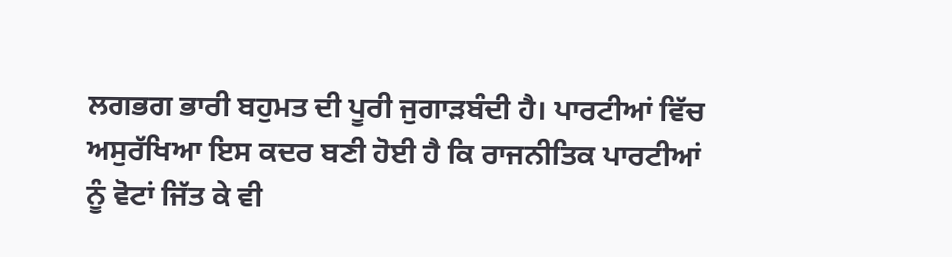ਲਗਭਗ ਭਾਰੀ ਬਹੁਮਤ ਦੀ ਪੂਰੀ ਜੁਗਾੜਬੰਦੀ ਹੈ। ਪਾਰਟੀਆਂ ਵਿੱਚ ਅਸੁਰੱਖਿਆ ਇਸ ਕਦਰ ਬਣੀ ਹੋਈ ਹੈ ਕਿ ਰਾਜਨੀਤਿਕ ਪਾਰਟੀਆਂ ਨੂੰ ਵੋਟਾਂ ਜਿੱਤ ਕੇ ਵੀ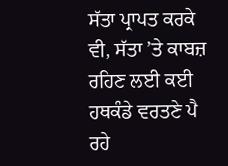ਸੱਤਾ ਪ੍ਰਾਪਤ ਕਰਕੇ ਵੀ, ਸੱਤਾ ’ਤੇ ਕਾਬਜ਼ ਰਹਿਣ ਲਈ ਕਈ ਹਥਕੰਡੇ ਵਰਤਣੇ ਪੈ ਰਹੇ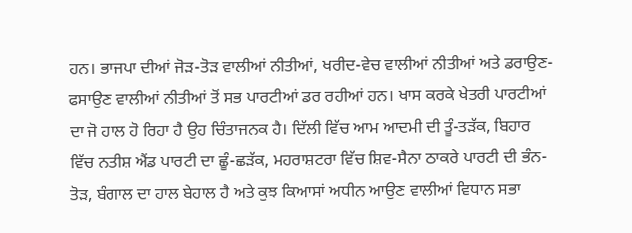ਹਨ। ਭਾਜਪਾ ਦੀਆਂ ਜੋੜ-ਤੋੜ ਵਾਲੀਆਂ ਨੀਤੀਆਂ, ਖਰੀਦ-ਵੇਚ ਵਾਲੀਆਂ ਨੀਤੀਆਂ ਅਤੇ ਡਰਾਉਣ-ਫਸਾਉਣ ਵਾਲੀਆਂ ਨੀਤੀਆਂ ਤੋਂ ਸਭ ਪਾਰਟੀਆਂ ਡਰ ਰਹੀਆਂ ਹਨ। ਖਾਸ ਕਰਕੇ ਖੇਤਰੀ ਪਾਰਟੀਆਂ ਦਾ ਜੋ ਹਾਲ ਹੋ ਰਿਹਾ ਹੈ ਉਹ ਚਿੰਤਾਜਨਕ ਹੈ। ਦਿੱਲੀ ਵਿੱਚ ਆਮ ਆਦਮੀ ਦੀ ਤੂੰ-ਤੜੱਕ, ਬਿਹਾਰ ਵਿੱਚ ਨਤੀਸ਼ ਐਂਡ ਪਾਰਟੀ ਦਾ ਛੂੰ-ਛੜੱਕ, ਮਹਰਾਸ਼ਟਰਾ ਵਿੱਚ ਸ਼ਿਵ-ਸੈਨਾ ਠਾਕਰੇ ਪਾਰਟੀ ਦੀ ਭੰਨ-ਤੋੜ, ਬੰਗਾਲ ਦਾ ਹਾਲ ਬੇਹਾਲ ਹੈ ਅਤੇ ਕੁਝ ਕਿਆਸਾਂ ਅਧੀਨ ਆਉਣ ਵਾਲੀਆਂ ਵਿਧਾਨ ਸਭਾ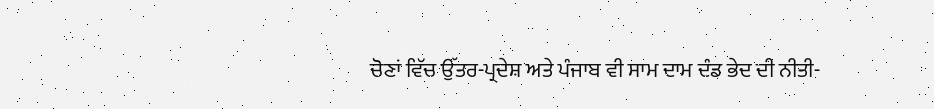ਚੋਣਾਂ ਵਿੱਚ ਉੱਤਰ-ਪ੍ਰਦੇਸ਼ ਅਤੇ ਪੰਜਾਬ ਵੀ ਸਾਮ ਦਾਮ ਦੰਡ ਭੇਦ ਦੀ ਨੀਤੀ-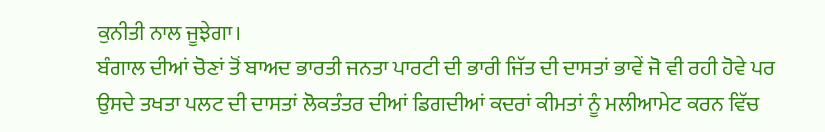ਕੁਨੀਤੀ ਨਾਲ ਜੂਝੇਗਾ।
ਬੰਗਾਲ ਦੀਆਂ ਚੋਣਾਂ ਤੋਂ ਬਾਅਦ ਭਾਰਤੀ ਜਨਤਾ ਪਾਰਟੀ ਦੀ ਭਾਰੀ ਜਿੱਤ ਦੀ ਦਾਸਤਾਂ ਭਾਵੇਂ ਜੋ ਵੀ ਰਹੀ ਹੋਵੇ ਪਰ ਉਸਦੇ ਤਖਤਾ ਪਲਟ ਦੀ ਦਾਸਤਾਂ ਲੋਕਤੰਤਰ ਦੀਆਂ ਡਿਗਦੀਆਂ ਕਦਰਾਂ ਕੀਮਤਾਂ ਨੂੰ ਮਲੀਆਮੇਟ ਕਰਨ ਵਿੱਚ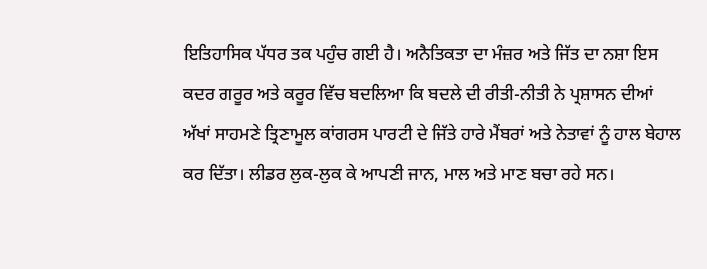ਇਤਿਹਾਸਿਕ ਪੱਧਰ ਤਕ ਪਹੁੰਚ ਗਈ ਹੈ। ਅਨੈਤਿਕਤਾ ਦਾ ਮੰਜ਼ਰ ਅਤੇ ਜਿੱਤ ਦਾ ਨਸ਼ਾ ਇਸ ਕਦਰ ਗਰੂਰ ਅਤੇ ਕਰੂਰ ਵਿੱਚ ਬਦਲਿਆ ਕਿ ਬਦਲੇ ਦੀ ਰੀਤੀ-ਨੀਤੀ ਨੇ ਪ੍ਰਸ਼ਾਸਨ ਦੀਆਂ ਅੱਖਾਂ ਸਾਹਮਣੇ ਤ੍ਰਿਣਾਮੂਲ ਕਾਂਗਰਸ ਪਾਰਟੀ ਦੇ ਜਿੱਤੇ ਹਾਰੇ ਮੈਂਬਰਾਂ ਅਤੇ ਨੇਤਾਵਾਂ ਨੂੰ ਹਾਲ ਬੇਹਾਲ ਕਰ ਦਿੱਤਾ। ਲੀਡਰ ਲੁਕ-ਲੁਕ ਕੇ ਆਪਣੀ ਜਾਨ, ਮਾਲ ਅਤੇ ਮਾਣ ਬਚਾ ਰਹੇ ਸਨ।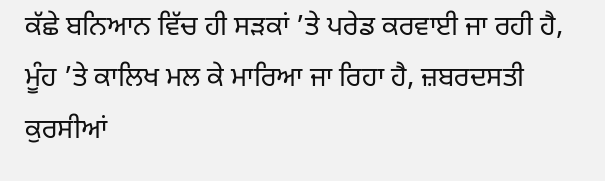ਕੱਛੇ ਬਨਿਆਨ ਵਿੱਚ ਹੀ ਸੜਕਾਂ ’ਤੇ ਪਰੇਡ ਕਰਵਾਈ ਜਾ ਰਹੀ ਹੈ, ਮੂੰਹ ’ਤੇ ਕਾਲਿਖ ਮਲ ਕੇ ਮਾਰਿਆ ਜਾ ਰਿਹਾ ਹੈ, ਜ਼ਬਰਦਸਤੀ ਕੁਰਸੀਆਂ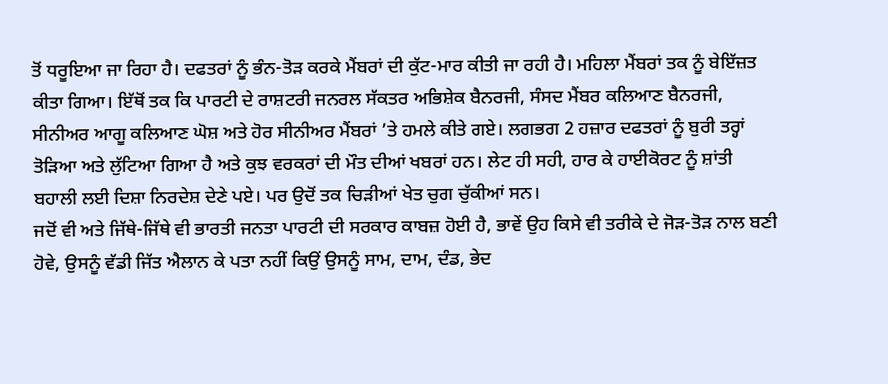ਤੋਂ ਧਰੂਇਆ ਜਾ ਰਿਹਾ ਹੈ। ਦਫਤਰਾਂ ਨੂੰ ਭੰਨ-ਤੋੜ ਕਰਕੇ ਮੈਂਬਰਾਂ ਦੀ ਕੁੱਟ-ਮਾਰ ਕੀਤੀ ਜਾ ਰਹੀ ਹੈ। ਮਹਿਲਾ ਮੈਂਬਰਾਂ ਤਕ ਨੂੰ ਬੇਇੱਜ਼ਤ ਕੀਤਾ ਗਿਆ। ਇੱਥੋਂ ਤਕ ਕਿ ਪਾਰਟੀ ਦੇ ਰਾਸ਼ਟਰੀ ਜਨਰਲ ਸੱਕਤਰ ਅਭਿਸ਼ੇਕ ਬੈਨਰਜੀ, ਸੰਸਦ ਮੈਂਬਰ ਕਲਿਆਣ ਬੈਨਰਜੀ, ਸੀਨੀਅਰ ਆਗੂ ਕਲਿਆਣ ਘੋਸ਼ ਅਤੇ ਹੋਰ ਸੀਨੀਅਰ ਮੈਂਬਰਾਂ ’ਤੇ ਹਮਲੇ ਕੀਤੇ ਗਏ। ਲਗਭਗ 2 ਹਜ਼ਾਰ ਦਫਤਰਾਂ ਨੂੰ ਬੁਰੀ ਤਰ੍ਹਾਂ ਤੋੜਿਆ ਅਤੇ ਲੁੱਟਿਆ ਗਿਆ ਹੈ ਅਤੇ ਕੁਝ ਵਰਕਰਾਂ ਦੀ ਮੌਤ ਦੀਆਂ ਖਬਰਾਂ ਹਨ। ਲੇਟ ਹੀ ਸਹੀ, ਹਾਰ ਕੇ ਹਾਈਕੋਰਟ ਨੂੰ ਸ਼ਾਂਤੀ ਬਹਾਲੀ ਲਈ ਦਿਸ਼ਾ ਨਿਰਦੇਸ਼ ਦੇਣੇ ਪਏ। ਪਰ ਉਦੋਂ ਤਕ ਚਿੜੀਆਂ ਖੇਤ ਚੁਗ ਚੁੱਕੀਆਂ ਸਨ।
ਜਦੋਂ ਵੀ ਅਤੇ ਜਿੱਥੇ-ਜਿੱਥੇ ਵੀ ਭਾਰਤੀ ਜਨਤਾ ਪਾਰਟੀ ਦੀ ਸਰਕਾਰ ਕਾਬਜ਼ ਹੋਈ ਹੈ, ਭਾਵੇਂ ਉਹ ਕਿਸੇ ਵੀ ਤਰੀਕੇ ਦੇ ਜੋੜ-ਤੋੜ ਨਾਲ ਬਣੀ ਹੋਵੇ, ਉਸਨੂੰ ਵੱਡੀ ਜਿੱਤ ਐਲਾਨ ਕੇ ਪਤਾ ਨਹੀਂ ਕਿਉਂ ਉਸਨੂੰ ਸਾਮ, ਦਾਮ, ਦੰਡ, ਭੇਦ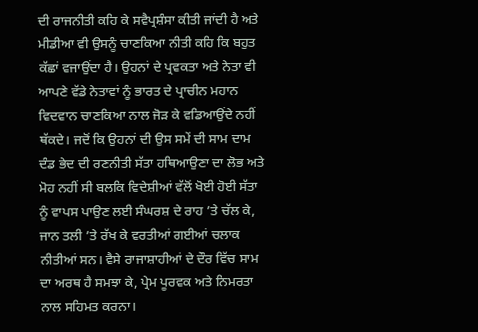ਦੀ ਰਾਜਨੀਤੀ ਕਹਿ ਕੇ ਸਵੈਪ੍ਰਸ਼ੰਸਾ ਕੀਤੀ ਜਾਂਦੀ ਹੈ ਅਤੇ ਮੀਡੀਆ ਵੀ ਉਸਨੂੰ ਚਾਣਕਿਆ ਨੀਤੀ ਕਹਿ ਕਿ ਬਹੁਤ ਕੱਛਾਂ ਵਜਾਉਂਦਾ ਹੈ। ਉਹਨਾਂ ਦੇ ਪ੍ਰਵਕਤਾ ਅਤੇ ਨੇਤਾ ਵੀ ਆਪਣੇ ਵੱਡੇ ਨੇਤਾਵਾਂ ਨੂੰ ਭਾਰਤ ਦੇ ਪ੍ਰਾਚੀਨ ਮਹਾਨ ਵਿਦਵਾਨ ਚਾਣਕਿਆ ਨਾਲ ਜੋੜ ਕੇ ਵਡਿਆਉਂਦੇ ਨਹੀਂ ਥੱਕਦੇ। ਜਦੋਂ ਕਿ ਉਹਨਾਂ ਦੀ ਉਸ ਸਮੇਂ ਦੀ ਸਾਮ ਦਾਮ ਦੰਡ ਭੇਦ ਦੀ ਰਣਨੀਤੀ ਸੱਤਾ ਹਥਿਆਉਣਾ ਦਾ ਲੋਭ ਅਤੇ ਮੋਹ ਨਹੀਂ ਸੀ ਬਲਕਿ ਵਿਦੇਸ਼ੀਆਂ ਵੱਲੋਂ ਖੋਈ ਹੋਈ ਸੱਤਾ ਨੂੰ ਵਾਪਸ ਪਾਉਣ ਲਈ ਸੰਘਰਸ਼ ਦੇ ਰਾਹ ’ਤੇ ਚੱਲ ਕੇ, ਜਾਨ ਤਲੀ ’ਤੇ ਰੱਖ ਕੇ ਵਰਤੀਆਂ ਗਈਆਂ ਚਲਾਕ ਨੀਤੀਆਂ ਸਨ। ਵੈਸੇ ਰਾਜਾਸ਼ਾਹੀਆਂ ਦੇ ਦੌਰ ਵਿੱਚ ਸਾਮ ਦਾ ਅਰਥ ਹੈ ਸਮਝਾ ਕੇ, ਪ੍ਰੇਮ ਪੂਰਵਕ ਅਤੇ ਨਿਮਰਤਾ ਨਾਲ ਸਹਿਮਤ ਕਰਨਾ।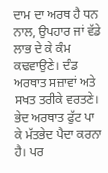ਦਾਮ ਦਾ ਅਰਥ ਹੈ ਧਨ ਨਾਲ, ਉਪਹਾਰ ਜਾਂ ਵੱਡੇ ਲਾਭ ਦੇ ਕੇ ਕੰਮ ਕਢਵਾਉਣੇ। ਦੰਡ ਅਰਥਾਤ ਸਜ਼ਾਵਾਂ ਅਤੇ ਸਖਤ ਤਰੀਕੇ ਵਰਤਣੇ। ਭੇਦ ਅਰਥਾਤ ਫੁੱਟ ਪਾ ਕੇ ਮੱਤਭੇਦ ਪੈਦਾ ਕਰਨਾ ਹੈ। ਪਰ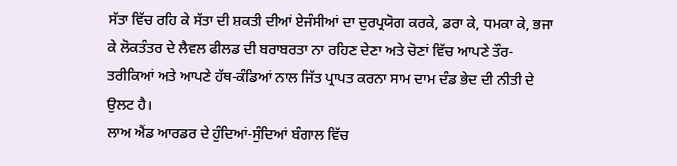ਸੱਤਾ ਵਿੱਚ ਰਹਿ ਕੇ ਸੱਤਾ ਦੀ ਸ਼ਕਤੀ ਦੀਆਂ ਏਜੰਸੀਆਂ ਦਾ ਦੁਰਪ੍ਰਯੋਗ ਕਰਕੇ, ਡਰਾ ਕੇ, ਧਮਕਾ ਕੇ, ਭਜਾ ਕੇ ਲੋਕਤੰਤਰ ਦੇ ਲੈਵਲ ਫੀਲਡ ਦੀ ਬਰਾਬਰਤਾ ਨਾ ਰਹਿਣ ਦੇਣਾ ਅਤੇ ਚੋਣਾਂ ਵਿੱਚ ਆਪਣੇ ਤੌਰ-ਤਰੀਕਿਆਂ ਅਤੇ ਆਪਣੇ ਹੱਥ-ਕੰਡਿਆਂ ਨਾਲ ਜਿੱਤ ਪ੍ਰਾਪਤ ਕਰਨਾ ਸਾਮ ਦਾਮ ਦੰਡ ਭੇਦ ਦੀ ਨੀਤੀ ਦੇ ਉਲਟ ਹੈ।
ਲਾਅ ਐਂਡ ਆਰਡਰ ਦੇ ਹੁੰਦਿਆਂ-ਸੁੰਦਿਆਂ ਬੰਗਾਲ ਵਿੱਚ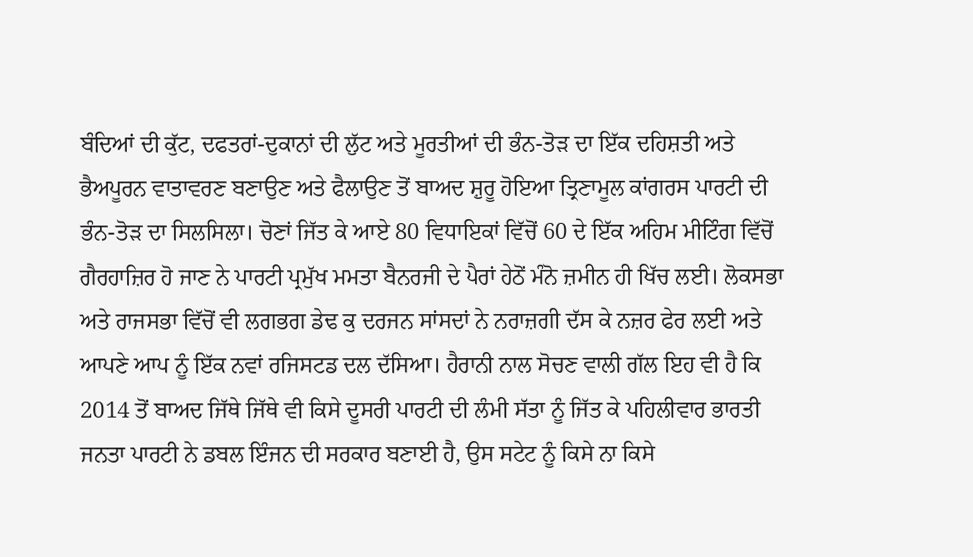ਬੰਦਿਆਂ ਦੀ ਕੁੱਟ, ਦਫਤਰਾਂ-ਦੁਕਾਨਾਂ ਦੀ ਲੁੱਟ ਅਤੇ ਮੂਰਤੀਆਂ ਦੀ ਭੰਨ-ਤੋੜ ਦਾ ਇੱਕ ਦਹਿਸ਼ਤੀ ਅਤੇ ਭੈਅਪੂਰਨ ਵਾਤਾਵਰਣ ਬਣਾਉਣ ਅਤੇ ਫੈਲਾਉਣ ਤੋਂ ਬਾਅਦ ਸ਼ੁਰੂ ਹੋਇਆ ਤ੍ਰਿਣਾਮੂਲ ਕਾਂਗਰਸ ਪਾਰਟੀ ਦੀ ਭੰਨ-ਤੋੜ ਦਾ ਸਿਲਸਿਲਾ। ਚੋਣਾਂ ਜਿੱਤ ਕੇ ਆਏ 80 ਵਿਧਾਇਕਾਂ ਵਿੱਚੋਂ 60 ਦੇ ਇੱਕ ਅਹਿਮ ਮੀਟਿੰਗ ਵਿੱਚੋਂ ਗੈਰਹਾਜ਼ਿਰ ਹੋ ਜਾਣ ਨੇ ਪਾਰਟੀ ਪ੍ਰਮੁੱਖ ਮਮਤਾ ਬੈਨਰਜੀ ਦੇ ਪੈਰਾਂ ਹੇਠੋਂ ਮੰਨੋ ਜ਼ਮੀਨ ਹੀ ਖਿੱਚ ਲਈ। ਲੋਕਸਭਾ ਅਤੇ ਰਾਜਸਭਾ ਵਿੱਚੋਂ ਵੀ ਲਗਭਗ ਡੇਢ ਕੁ ਦਰਜਨ ਸਾਂਸਦਾਂ ਨੇ ਨਰਾਜ਼ਗੀ ਦੱਸ ਕੇ ਨਜ਼ਰ ਫੇਰ ਲਈ ਅਤੇ ਆਪਣੇ ਆਪ ਨੂੰ ਇੱਕ ਨਵਾਂ ਰਜਿਸਟਡ ਦਲ ਦੱਸਿਆ। ਹੈਰਾਨੀ ਨਾਲ ਸੋਚਣ ਵਾਲੀ ਗੱਲ ਇਹ ਵੀ ਹੈ ਕਿ 2014 ਤੋਂ ਬਾਅਦ ਜਿੱਥੇ ਜਿੱਥੇ ਵੀ ਕਿਸੇ ਦੂਸਰੀ ਪਾਰਟੀ ਦੀ ਲੰਮੀ ਸੱਤਾ ਨੂੰ ਜਿੱਤ ਕੇ ਪਹਿਲੀਵਾਰ ਭਾਰਤੀ ਜਨਤਾ ਪਾਰਟੀ ਨੇ ਡਬਲ ਇੰਜਨ ਦੀ ਸਰਕਾਰ ਬਣਾਈ ਹੈ, ਉਸ ਸਟੇਟ ਨੂੰ ਕਿਸੇ ਨਾ ਕਿਸੇ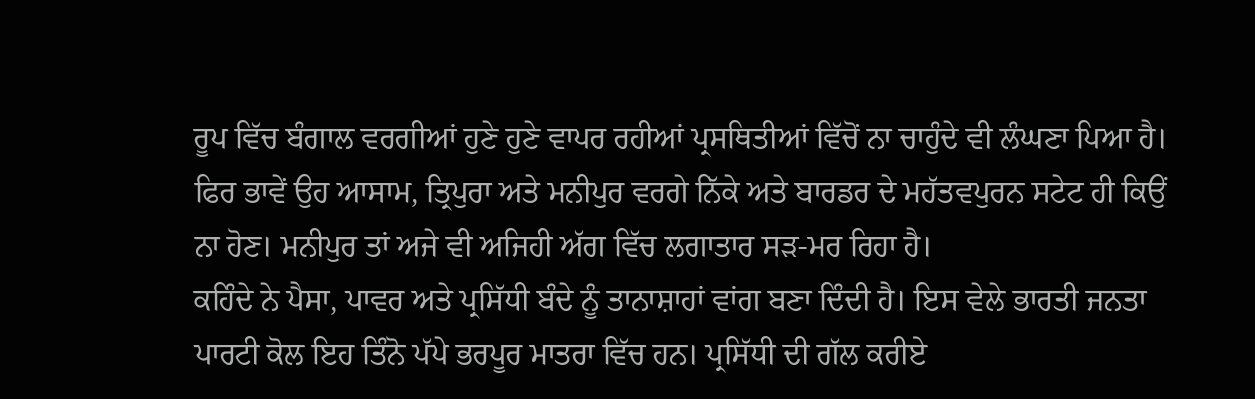ਰੂਪ ਵਿੱਚ ਬੰਗਾਲ ਵਰਗੀਆਂ ਹੁਣੇ ਹੁਣੇ ਵਾਪਰ ਰਹੀਆਂ ਪ੍ਰਸਥਿਤੀਆਂ ਵਿੱਚੋਂ ਨਾ ਚਾਹੁੰਦੇ ਵੀ ਲੰਘਣਾ ਪਿਆ ਹੈ। ਫਿਰ ਭਾਵੇਂ ਉਹ ਆਸਾਮ, ਤ੍ਰਿਪੁਰਾ ਅਤੇ ਮਨੀਪੁਰ ਵਰਗੇ ਨਿੱਕੇ ਅਤੇ ਬਾਰਡਰ ਦੇ ਮਹੱਤਵਪੁਰਨ ਸਟੇਟ ਹੀ ਕਿਉਂ ਨਾ ਹੋਣ। ਮਨੀਪੁਰ ਤਾਂ ਅਜੇ ਵੀ ਅਜਿਹੀ ਅੱਗ ਵਿੱਚ ਲਗਾਤਾਰ ਸੜ-ਮਰ ਰਿਹਾ ਹੈ।
ਕਹਿੰਦੇ ਨੇ ਪੈਸਾ, ਪਾਵਰ ਅਤੇ ਪ੍ਰਸਿੱਧੀ ਬੰਦੇ ਨੂੰ ਤਾਨਾਸ਼ਾਹਾਂ ਵਾਂਗ ਬਣਾ ਦਿੰਦੀ ਹੈ। ਇਸ ਵੇਲੇ ਭਾਰਤੀ ਜਨਤਾ ਪਾਰਟੀ ਕੋਲ ਇਹ ਤਿੰਨੋ ਪੱਪੇ ਭਰਪੂਰ ਮਾਤਰਾ ਵਿੱਚ ਹਨ। ਪ੍ਰਸਿੱਧੀ ਦੀ ਗੱਲ ਕਰੀਏ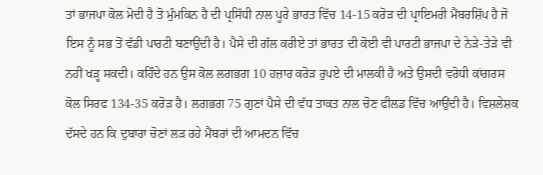ਤਾਂ ਭਾਜਪਾ ਕੋਲ ਮੋਦੀ ਹੈ ਤੋ ਮੁੰਮਕਿਨ ਹੈ ਦੀ ਪ੍ਰਸਿੱਧੀ ਨਾਲ ਪੂਰੇ ਭਾਰਤ ਵਿੱਚ 14-15 ਕਰੋੜ ਦੀ ਪ੍ਰਾਇਮਰੀ ਮੈਂਬਰਸ਼ਿੱਪ ਹੈ ਜੋ ਇਸ ਨੂੰ ਸਭ ਤੋਂ ਵੱਡੀ ਪਾਰਟੀ ਬਣਾਉਂਦੀ ਹੈ। ਪੈਸੇ ਦੀ ਗੱਲ ਕਰੀਏ ਤਾਂ ਭਾਰਤ ਦੀ ਕੋਈ ਵੀ ਪਾਰਟੀ ਭਾਜਪਾ ਦੇ ਨੇੜੇ-ਤੇੜੇ ਵੀ ਨਹੀਂ ਖੜ੍ਹ ਸਕਦੀ। ਕਹਿੰਦੇ ਹਨ ਉਸ ਕੋਲ ਲਗਭਗ 10 ਹਜ਼ਾਰ ਕਰੋੜ ਰੁਪਏ ਦੀ ਮਾਲਕੀ ਹੈ ਅਤੇ ਉਸਦੀ ਵਰੋਧੀ ਕਾਂਗਰਸ ਕੋਲ ਸਿਰਫ 134-35 ਕਰੋੜ ਹੈ। ਲਗਭਗ 75 ਗੁਣਾਂ ਪੈਸੇ ਦੀ ਵੱਧ ਤਾਕਤ ਨਾਲ ਚੋਣ ਫੀਲਡ ਵਿੱਚ ਆਉਂਦੀ ਹੈ। ਵਿਸ਼ਲੇਸ਼ਕ ਦੱਸਦੇ ਹਨ ਕਿ ਦੁਬਾਰਾ ਚੋਣਾਂ ਲੜ ਰਹੇ ਮੈਂਬਰਾਂ ਦੀ ਆਮਦਨ ਵਿੱਚ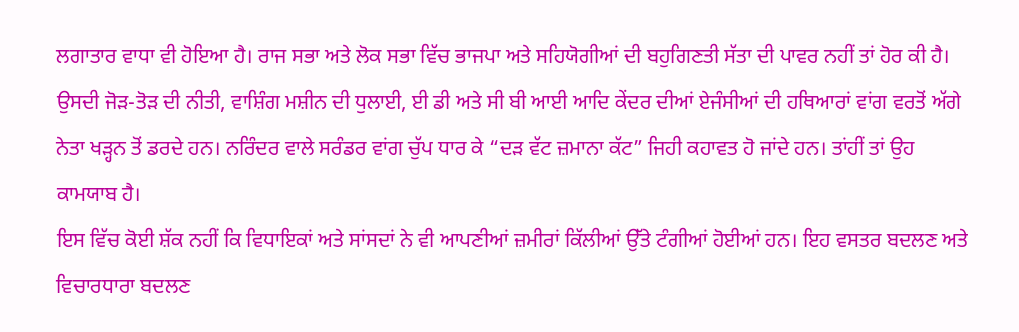ਲਗਾਤਾਰ ਵਾਧਾ ਵੀ ਹੋਇਆ ਹੈ। ਰਾਜ ਸਭਾ ਅਤੇ ਲੋਕ ਸਭਾ ਵਿੱਚ ਭਾਜਪਾ ਅਤੇ ਸਹਿਯੋਗੀਆਂ ਦੀ ਬਹੁਗਿਣਤੀ ਸੱਤਾ ਦੀ ਪਾਵਰ ਨਹੀਂ ਤਾਂ ਹੋਰ ਕੀ ਹੈ। ਉਸਦੀ ਜੋੜ-ਤੋੜ ਦੀ ਨੀਤੀ, ਵਾਸ਼ਿੰਗ ਮਸ਼ੀਨ ਦੀ ਧੁਲਾਈ, ਈ ਡੀ ਅਤੇ ਸੀ ਬੀ ਆਈ ਆਦਿ ਕੇਂਦਰ ਦੀਆਂ ਏਜੰਸੀਆਂ ਦੀ ਹਥਿਆਰਾਂ ਵਾਂਗ ਵਰਤੋਂ ਅੱਗੇ ਨੇਤਾ ਖੜ੍ਹਨ ਤੋਂ ਡਰਦੇ ਹਨ। ਨਰਿੰਦਰ ਵਾਲੇ ਸਰੰਡਰ ਵਾਂਗ ਚੁੱਪ ਧਾਰ ਕੇ “ਦੜ ਵੱਟ ਜ਼ਮਾਨਾ ਕੱਟ” ਜਿਹੀ ਕਹਾਵਤ ਹੋ ਜਾਂਦੇ ਹਨ। ਤਾਂਹੀਂ ਤਾਂ ਉਹ ਕਾਮਯਾਬ ਹੈ।
ਇਸ ਵਿੱਚ ਕੋਈ ਸ਼ੱਕ ਨਹੀਂ ਕਿ ਵਿਧਾਇਕਾਂ ਅਤੇ ਸਾਂਸਦਾਂ ਨੇ ਵੀ ਆਪਣੀਆਂ ਜ਼ਮੀਰਾਂ ਕਿੱਲੀਆਂ ਉੱਤੇ ਟੰਗੀਆਂ ਹੋਈਆਂ ਹਨ। ਇਹ ਵਸਤਰ ਬਦਲਣ ਅਤੇ ਵਿਚਾਰਧਾਰਾ ਬਦਲਣ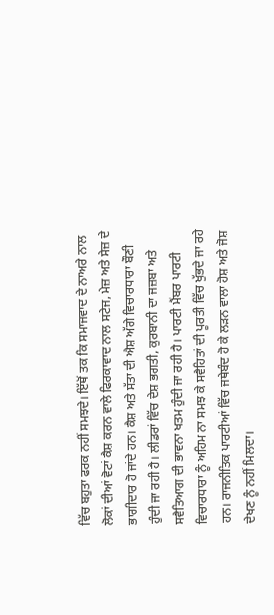ਵਿੱਚ ਬਹੁਤਾ ਫਰਕ ਨਹੀਂ ਸਮਝਦੇ। ਇੱਥੋਂ ਤਕ ਕਿ ਸਮਾਜਵਾਦ ਦੇ ਨਾਅਰੇ ਨਾਲ ਲੋਕਾਂ ਦੀਆਂ ਵੋਟਾਂ ਕੈਸ਼ ਕਰਨ ਵਾਲੇ ਫਿਰਕਾਵਾਦ ਨਾਲ ਸਟੇਜ, ਮੇਜ਼ ਅਤੇ ਸੇਜ਼ ਦੇ ਭਾਗੀਦਾਰ ਹੋ ਜਾਂਦੇ ਹਨ। ਕੈਸ਼ ਅਤੇ ਸੱਤਾ ਦੀ ਐਸ਼ ਅੱਗੇ ਵਿਚਾਰਧਾਰਾ ਬੌਣੀ ਹੁੰਦੀ ਜਾ ਰਹੀ ਹੈ। ਲੀਡਰਾਂ ਵਿੱਚ ਦੇਸ਼ ਭਗਤੀ, ਕੁਰਬਾਨੀ ਦਾ ਜਜ਼ਬਾ ਅਤੇ ਸਵੈਤਿਆਗ ਦੀ ਭਾਵਨਾ ਖਤਮ ਹੁੰਦੀ ਜਾ ਰਹੀ ਹੈ। ਪਾਰਟੀ ਮੈਂਬਰ ਪਾਰਟੀ ਵਿਚਾਰਧਾਰਾ ਨੂੰ ਅਹਿਮ ਨਾ ਸਮਝ ਕੇ ਸਵੈਹਿਤਾਂ ਦੀ ਪੂਰਤੀ ਵਿੱਚ ਖੁੱਭਦੇ ਜਾ ਰਹੇ ਹਨ। ਰਾਜਨੀਤਿਕ ਪਾਰਟੀਆਂ ਵਿੱਚ ਜਥੇਬੰਦ ਹੋ ਕੇ ਲੜਨ ਵਾਲਾ ਹੋਸ਼ ਅਤੇ ਜੋਸ਼ ਦੇਖਣ ਨੂੰ ਨਹੀਂ ਮਿਲਦਾ।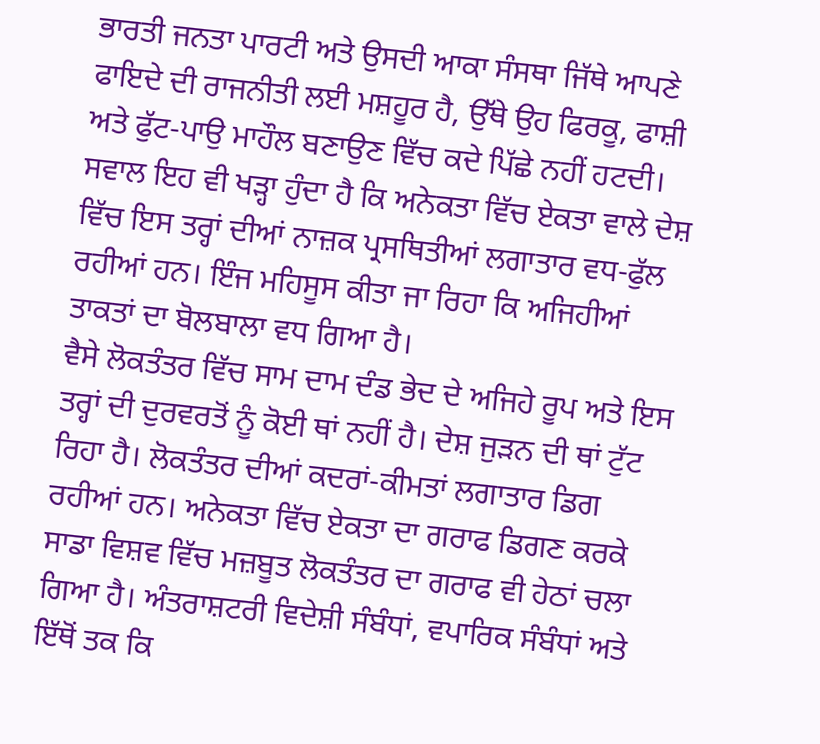ਭਾਰਤੀ ਜਨਤਾ ਪਾਰਟੀ ਅਤੇ ਉਸਦੀ ਆਕਾ ਸੰਸਥਾ ਜਿੱਥੇ ਆਪਣੇ ਫਾਇਦੇ ਦੀ ਰਾਜਨੀਤੀ ਲਈ ਮਸ਼ਹੂਰ ਹੈ, ਉੱਥੇ ਉਹ ਫਿਰਕੂ, ਫਾਸ਼ੀ ਅਤੇ ਫੁੱਟ-ਪਾਉ ਮਾਹੌਲ ਬਣਾਉਣ ਵਿੱਚ ਕਦੇ ਪਿੱਛੇ ਨਹੀਂ ਹਟਦੀ। ਸਵਾਲ ਇਹ ਵੀ ਖੜ੍ਹਾ ਹੁੰਦਾ ਹੈ ਕਿ ਅਨੇਕਤਾ ਵਿੱਚ ਏਕਤਾ ਵਾਲੇ ਦੇਸ਼ ਵਿੱਚ ਇਸ ਤਰ੍ਹਾਂ ਦੀਆਂ ਨਾਜ਼ਕ ਪ੍ਰਸਥਿਤੀਆਂ ਲਗਾਤਾਰ ਵਧ-ਫੁੱਲ ਰਹੀਆਂ ਹਨ। ਇੰਜ ਮਹਿਸੂਸ ਕੀਤਾ ਜਾ ਰਿਹਾ ਕਿ ਅਜਿਹੀਆਂ ਤਾਕਤਾਂ ਦਾ ਬੋਲਬਾਲਾ ਵਧ ਗਿਆ ਹੈ।
ਵੈਸੇ ਲੋਕਤੰਤਰ ਵਿੱਚ ਸਾਮ ਦਾਮ ਦੰਡ ਭੇਦ ਦੇ ਅਜਿਹੇ ਰੂਪ ਅਤੇ ਇਸ ਤਰ੍ਹਾਂ ਦੀ ਦੁਰਵਰਤੋਂ ਨੂੰ ਕੋਈ ਥਾਂ ਨਹੀਂ ਹੈ। ਦੇਸ਼ ਜੁੜਨ ਦੀ ਥਾਂ ਟੁੱਟ ਰਿਹਾ ਹੈ। ਲੋਕਤੰਤਰ ਦੀਆਂ ਕਦਰਾਂ-ਕੀਮਤਾਂ ਲਗਾਤਾਰ ਡਿਗ ਰਹੀਆਂ ਹਨ। ਅਨੇਕਤਾ ਵਿੱਚ ਏਕਤਾ ਦਾ ਗਰਾਫ ਡਿਗਣ ਕਰਕੇ ਸਾਡਾ ਵਿਸ਼ਵ ਵਿੱਚ ਮਜ਼ਬੂਤ ਲੋਕਤੰਤਰ ਦਾ ਗਰਾਫ ਵੀ ਹੇਠਾਂ ਚਲਾ ਗਿਆ ਹੈ। ਅੰਤਰਾਸ਼ਟਰੀ ਵਿਦੇਸ਼ੀ ਸੰਬੰਧਾਂ, ਵਪਾਰਿਕ ਸੰਬੰਧਾਂ ਅਤੇ ਇੱਥੋਂ ਤਕ ਕਿ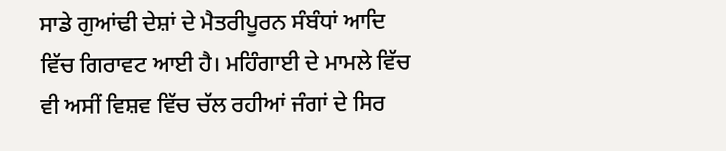ਸਾਡੇ ਗੁਆਂਢੀ ਦੇਸ਼ਾਂ ਦੇ ਮੈਤਰੀਪੂਰਨ ਸੰਬੰਧਾਂ ਆਦਿ ਵਿੱਚ ਗਿਰਾਵਟ ਆਈ ਹੈ। ਮਹਿੰਗਾਈ ਦੇ ਮਾਮਲੇ ਵਿੱਚ ਵੀ ਅਸੀਂ ਵਿਸ਼ਵ ਵਿੱਚ ਚੱਲ ਰਹੀਆਂ ਜੰਗਾਂ ਦੇ ਸਿਰ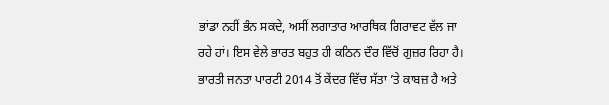ਭਾਂਡਾ ਨਹੀਂ ਭੰਨ ਸਕਦੇ, ਅਸੀਂ ਲਗਾਤਾਰ ਆਰਥਿਕ ਗਿਰਾਵਟ ਵੱਲ ਜਾ ਰਹੇ ਹਾਂ। ਇਸ ਵੇਲੇ ਭਾਰਤ ਬਹੁਤ ਹੀ ਕਠਿਨ ਦੌਰ ਵਿੱਚੋਂ ਗੁਜ਼ਰ ਰਿਹਾ ਹੈ। ਭਾਰਤੀ ਜਨਤਾ ਪਾਰਟੀ 2014 ਤੋਂ ਕੇਂਦਰ ਵਿੱਚ ਸੱਤਾ ’ਤੇ ਕਾਬਜ਼ ਹੈ ਅਤੇ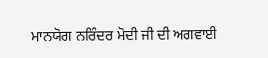ਮਾਨਯੋਗ ਨਰਿੰਦਰ ਮੋਦੀ ਜੀ ਦੀ ਅਗਵਾਈ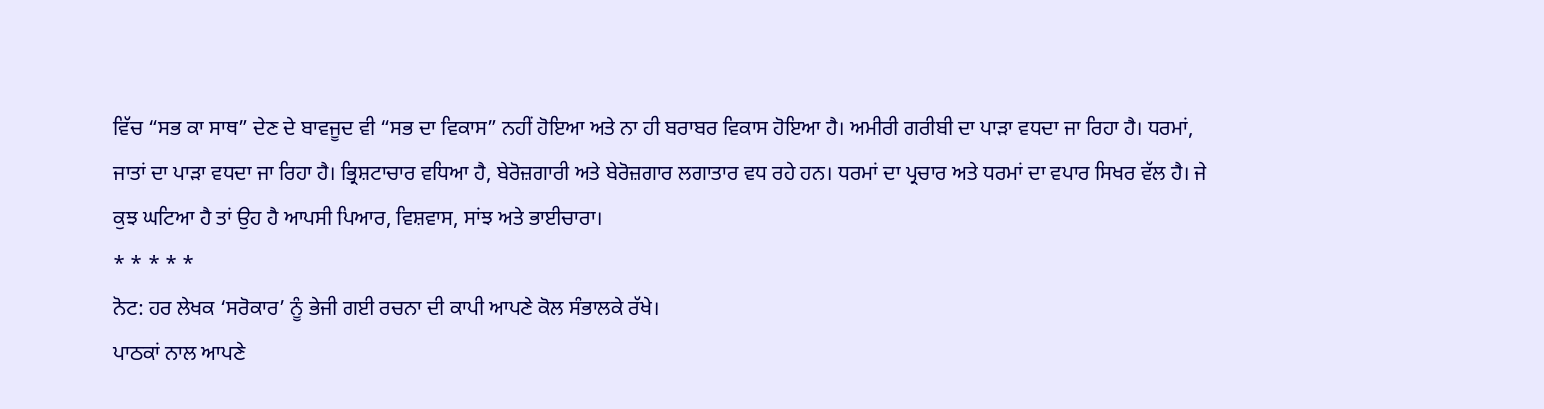ਵਿੱਚ “ਸਭ ਕਾ ਸਾਥ” ਦੇਣ ਦੇ ਬਾਵਜੂਦ ਵੀ “ਸਭ ਦਾ ਵਿਕਾਸ” ਨਹੀਂ ਹੋਇਆ ਅਤੇ ਨਾ ਹੀ ਬਰਾਬਰ ਵਿਕਾਸ ਹੋਇਆ ਹੈ। ਅਮੀਰੀ ਗਰੀਬੀ ਦਾ ਪਾੜਾ ਵਧਦਾ ਜਾ ਰਿਹਾ ਹੈ। ਧਰਮਾਂ, ਜਾਤਾਂ ਦਾ ਪਾੜਾ ਵਧਦਾ ਜਾ ਰਿਹਾ ਹੈ। ਭ੍ਰਿਸ਼ਟਾਚਾਰ ਵਧਿਆ ਹੈ, ਬੇਰੋਜ਼ਗਾਰੀ ਅਤੇ ਬੇਰੋਜ਼ਗਾਰ ਲਗਾਤਾਰ ਵਧ ਰਹੇ ਹਨ। ਧਰਮਾਂ ਦਾ ਪ੍ਰਚਾਰ ਅਤੇ ਧਰਮਾਂ ਦਾ ਵਪਾਰ ਸਿਖਰ ਵੱਲ ਹੈ। ਜੇ ਕੁਝ ਘਟਿਆ ਹੈ ਤਾਂ ਉਹ ਹੈ ਆਪਸੀ ਪਿਆਰ, ਵਿਸ਼ਵਾਸ, ਸਾਂਝ ਅਤੇ ਭਾਈਚਾਰਾ।
* * * * *
ਨੋਟ: ਹਰ ਲੇਖਕ ‘ਸਰੋਕਾਰ’ ਨੂੰ ਭੇਜੀ ਗਈ ਰਚਨਾ ਦੀ ਕਾਪੀ ਆਪਣੇ ਕੋਲ ਸੰਭਾਲਕੇ ਰੱਖੇ।
ਪਾਠਕਾਂ ਨਾਲ ਆਪਣੇ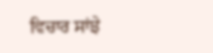ਵਿਚਾਰ ਸਾਂਝੇ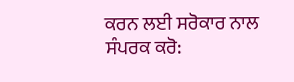ਕਰਨ ਲਈ ਸਰੋਕਾਰ ਨਾਲ ਸੰਪਰਕ ਕਰੋ: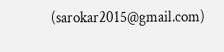(sarokar2015@gmail.com)